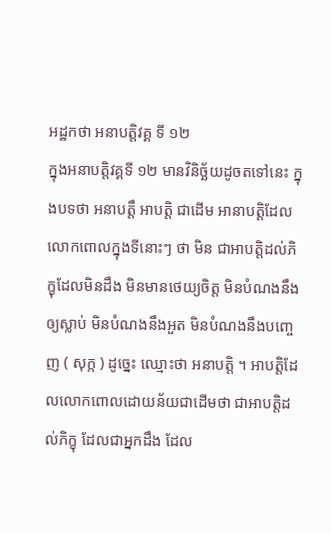អដ្ឋកថា អនាបត្តិវគ្គ ទី ១២
ក្នុងអនាបត្តិវគ្គទី ១២ មានវិនិច្ឆ័យដូចតទៅនេះ ក្នុងបទថា អនាបត្តឹ អាបត្តិ ជាដើម អានាបត្តិដែលលោកពោលក្នុងទីនោះៗ ថា មិន ជាអាបត្តិដល់ភិក្ខុដែលមិនដឹង មិនមានថេយ្យចិត្ត មិនបំណងនឹងឲ្យស្លាប់ មិនបំណងនឹងអួត មិនបំណងនឹងបញ្ចេញ ( សុក្ក ) ដូច្នេះ ឈ្មោះថា អនាបត្តិ ។ អាបត្តិដែលលោកពោលដោយន័យជាដើមថា ជាអាបត្តិដល់ភិក្ខុ ដែលជាអ្នកដឹង ដែល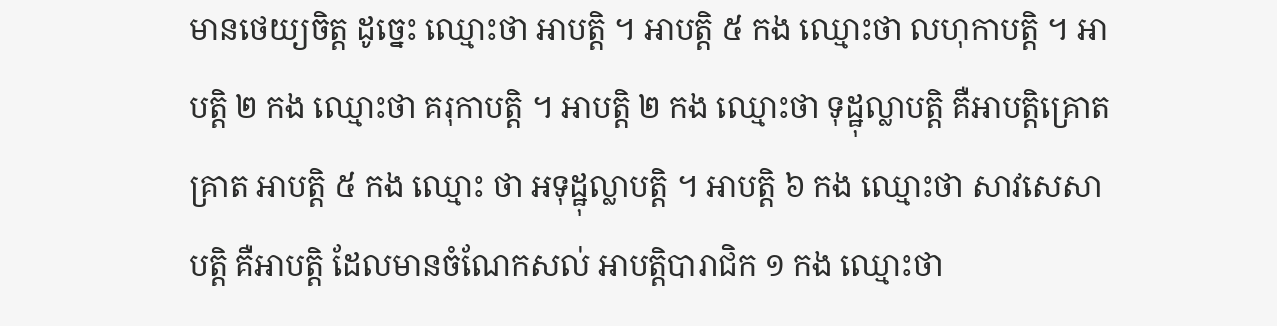មានថេយ្យចិត្ត ដូច្នេះ ឈ្មោះថា អាបត្តិ ។ អាបត្តិ ៥ កង ឈ្មោះថា លហុកាបត្តិ ។ អាបត្តិ ២ កង ឈ្មោះថា គរុកាបត្តិ ។ អាបត្តិ ២ កង ឈ្មោះថា ទុដ្ឋុល្លាបត្តិ គឺអាបត្តិគ្រោតគ្រាត អាបត្តិ ៥ កង ឈ្មោះ ថា អទុដ្ឋុល្លាបត្តិ ។ អាបត្តិ ៦ កង ឈ្មោះថា សាវសេសាបត្តិ គឺអាបត្តិ ដែលមានចំណែកសល់ អាបត្តិបារាជិក ១ កង ឈ្មោះថា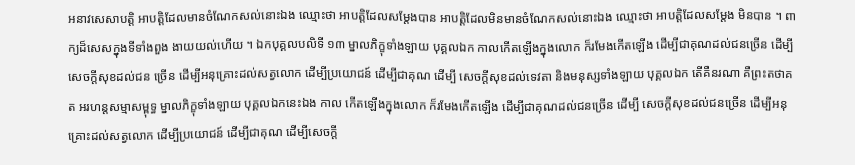អនាវសេសាបត្តិ អាបត្តិដែលមានចំណែកសល់នោះឯង ឈ្មោះថា អាបត្តិដែលសម្តែងបាន អាបត្តិដែលមិនមានចំណែកសល់នោះឯង ឈ្មោះថា អាបត្តិដែលសម្តែង មិនបាន ។ ពាក្យដ៏សេសក្នុងទីទាំងពួង ងាយយល់ហើយ ។ ឯកបុគ្គលបលិទី ១៣ ម្នាលភិក្ខុទាំងឡាយ បុគ្គលឯក កាលកើតឡើងក្នុងលោក ក៏រមែងកើតឡើង ដើម្បីជាគុណដល់ជនច្រើន ដើម្បីសេចក្តីសុខដល់ជន ច្រើន ដើម្បីអនុគ្រោះដល់សត្វលោក ដើម្បីប្រយោជន៍ ដើម្បីជាគុណ ដើម្បី សេចក្តីសុខដល់ទេវតា និងមនុស្សទាំងឡាយ បុគ្គលឯក តើគឺនរណា គឺព្រះតថាគត អរហន្តសម្មាសម្ពុទ្ធ ម្នាលភិក្ខុទាំងឡាយ បុគ្គលឯកនេះឯង កាល កើតឡើងក្នុងលោក ក៏រមែងកើតឡើង ដើម្បីជាគុណដល់ជនច្រើន ដើម្បី សេចក្តីសុខដល់ជនច្រើន ដើម្បីអនុគ្រោះដល់សត្វលោក ដើម្បីប្រយោជន៍ ដើម្បីជាគុណ ដើម្បីសេចក្តី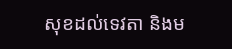សុខដល់ទេវតា និងម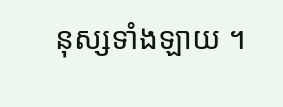នុស្សទាំងឡាយ ។